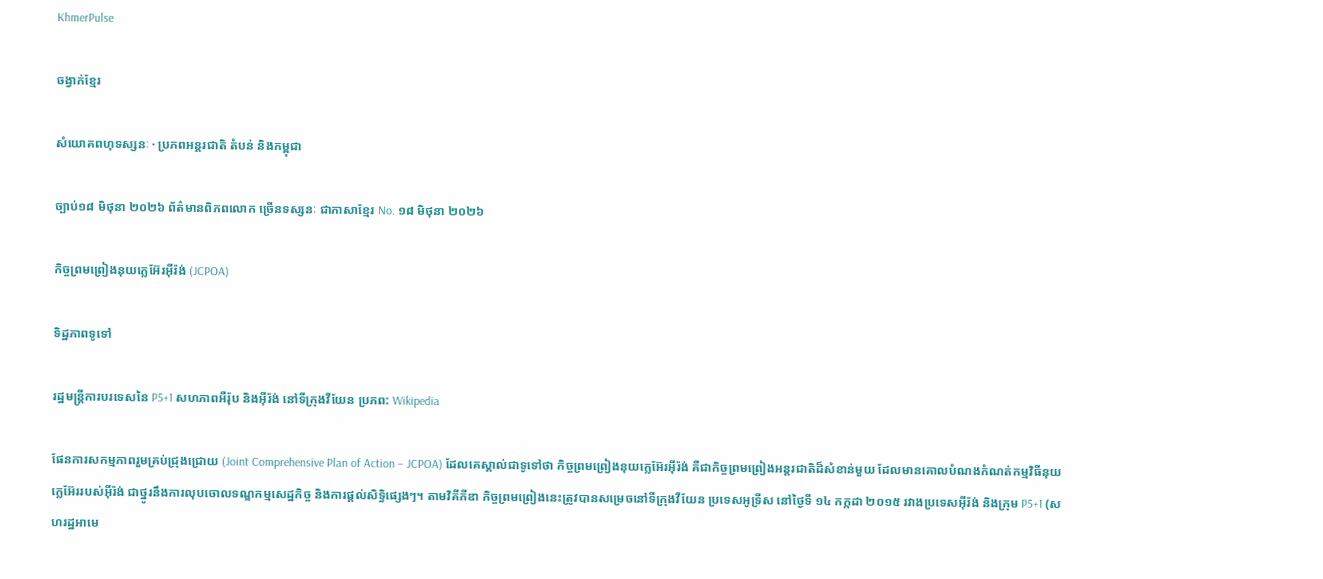KhmerPulse

ចង្វាក់ខ្មែរ

សំយោគពហុទស្សនៈ · ប្រភពអន្តរជាតិ តំបន់ និងកម្ពុជា

ច្បាប់១៨ មិថុនា ២០២៦ ព័ត៌មានពិភពលោក ច្រើនទស្សនៈ ជាភាសាខ្មែរ No. ១៨ មិថុនា ២០២៦

កិច្ចព្រមព្រៀងនុយក្លេអ៊ែរអ៊ីរ៉ង់ (JCPOA)

ទិដ្ឋភាពទូទៅ

រដ្ឋមន្ត្រីការបរទេសនៃ P5+1 សហភាពអឺរ៉ុប និងអ៊ីរ៉ង់ នៅទីក្រុងវីយែន ប្រភព: Wikipedia

ផែនការសកម្មភាពរួមគ្រប់ជ្រុងជ្រោយ (Joint Comprehensive Plan of Action – JCPOA) ដែលគេស្គាល់ជាទូទៅថា កិច្ចព្រមព្រៀងនុយក្លេអ៊ែរអ៊ីរ៉ង់ គឺជាកិច្ចព្រមព្រៀងអន្តរជាតិដ៏សំខាន់មួយ ដែលមានគោលបំណងកំណត់កម្មវិធីនុយក្លេអ៊ែររបស់អ៊ីរ៉ង់ ជាថ្នូរនឹងការលុបចោលទណ្ឌកម្មសេដ្ឋកិច្ច និងការផ្តល់សិទ្ធិផ្សេងៗ។ តាមវិគីភីឌា កិច្ចព្រមព្រៀងនេះត្រូវបានសម្រេចនៅទីក្រុងវីយែន ប្រទេសអូទ្រីស នៅថ្ងៃទី ១៤ កក្កដា ២០១៥ រវាងប្រទេសអ៊ីរ៉ង់ និងក្រុម P5+1 (សហរដ្ឋអាមេ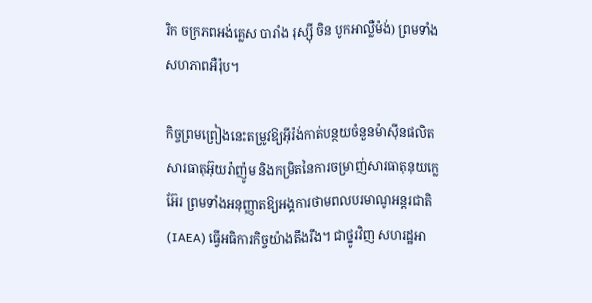រិក ចក្រភពអង់គ្លេស បារាំង រុស្ស៊ី ចិន បូកអាល្លឺម៉ង់) ព្រមទាំងសហភាពអឺរ៉ុប។

កិច្ចព្រមព្រៀងនេះតម្រូវឱ្យអ៊ីរ៉ង់កាត់បន្ថយចំនួនម៉ាស៊ីនផលិតសារធាតុអ៊ុយរ៉ាញ៉ូម និងកម្រិតនៃការចម្រាញ់សារធាតុនុយក្លេអ៊ែរ ព្រមទាំងអនុញ្ញាតឱ្យអង្គការថាមពលបរមាណូអន្តរជាតិ (IAEA) ធ្វើអធិការកិច្ចយ៉ាងតឹងរឹង។ ជាថ្នូរវិញ សហរដ្ឋអា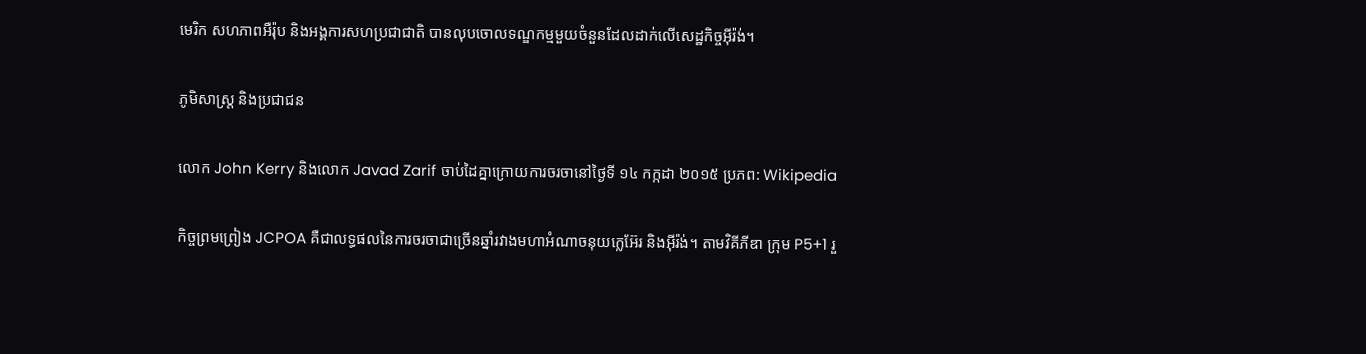មេរិក សហភាពអឺរ៉ុប និងអង្គការសហប្រជាជាតិ បានលុបចោលទណ្ឌកម្មមួយចំនួនដែលដាក់លើសេដ្ឋកិច្ចអ៊ីរ៉ង់។

ភូមិសាស្ត្រ និងប្រជាជន

លោក John Kerry និងលោក Javad Zarif ចាប់ដៃគ្នាក្រោយការចរចានៅថ្ងៃទី ១៤ កក្កដា ២០១៥ ប្រភព: Wikipedia

កិច្ចព្រមព្រៀង JCPOA គឺជាលទ្ធផលនៃការចរចាជាច្រើនឆ្នាំរវាងមហាអំណាចនុយក្លេអ៊ែរ និងអ៊ីរ៉ង់។ តាមវិគីភីឌា ក្រុម P5+1 រួ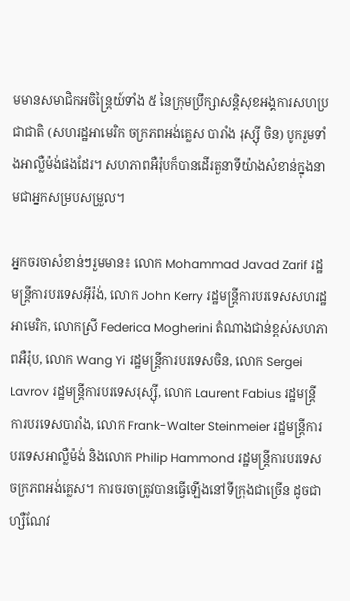មមានសមាជិកអចិន្ត្រៃយ៍ទាំង ៥ នៃក្រុមប្រឹក្សាសន្តិសុខអង្គការសហប្រជាជាតិ (សហរដ្ឋអាមេរិក ចក្រភពអង់គ្លេស បារាំង រុស្ស៊ី ចិន) បូករួមទាំងអាល្លឺម៉ង់ផងដែរ។ សហភាពអឺរ៉ុបក៏បានដើរតួនាទីយ៉ាងសំខាន់ក្នុងនាមជាអ្នកសម្របសម្រួល។

អ្នកចរចាសំខាន់ៗរួមមាន៖ លោក Mohammad Javad Zarif រដ្ឋមន្ត្រីការបរទេសអ៊ីរ៉ង់, លោក John Kerry រដ្ឋមន្ត្រីការបរទេសសហរដ្ឋអាមេរិក, លោកស្រី Federica Mogherini តំណាងជាន់ខ្ពស់សហភាពអឺរ៉ុប, លោក Wang Yi រដ្ឋមន្ត្រីការបរទេសចិន, លោក Sergei Lavrov រដ្ឋមន្ត្រីការបរទេសរុស្ស៊ី, លោក Laurent Fabius រដ្ឋមន្ត្រីការបរទេសបារាំង, លោក Frank-Walter Steinmeier រដ្ឋមន្ត្រីការបរទេសអាល្លឺម៉ង់ និងលោក Philip Hammond រដ្ឋមន្ត្រីការបរទេសចក្រភពអង់គ្លេស។ ការចរចាត្រូវបានធ្វើឡើងនៅទីក្រុងជាច្រើន ដូចជា ហ្សឺណែវ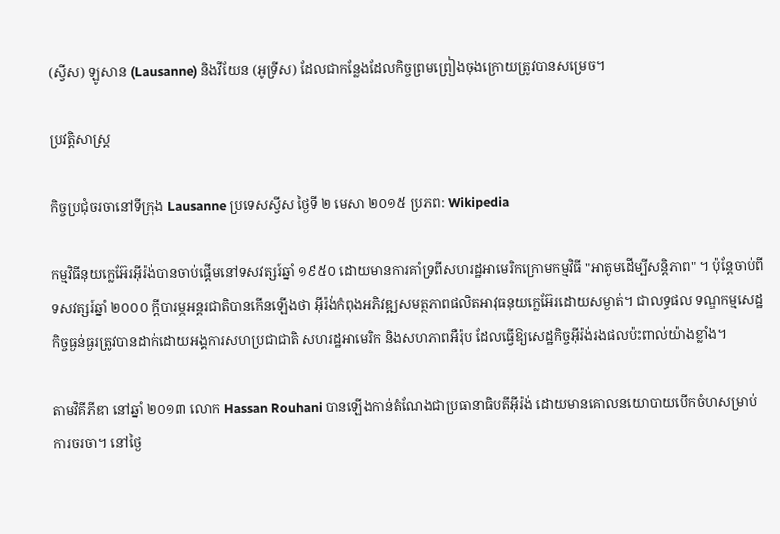(ស្វីស) ឡូសាន (Lausanne) និងវីយែន (អូទ្រីស) ដែលជាកន្លែងដែលកិច្ចព្រមព្រៀងចុងក្រោយត្រូវបានសម្រេច។

ប្រវត្តិសាស្ត្រ

កិច្ចប្រជុំចរចានៅទីក្រុង Lausanne ប្រទេសស្វីស ថ្ងៃទី ២ មេសា ២០១៥ ប្រភព: Wikipedia

កម្មវិធីនុយក្លេអ៊ែរអ៊ីរ៉ង់បានចាប់ផ្តើមនៅទសវត្សរ៍ឆ្នាំ ១៩៥០ ដោយមានការគាំទ្រពីសហរដ្ឋអាមេរិកក្រោមកម្មវិធី "អាតូមដើម្បីសន្តិភាព" ។ ប៉ុន្តែចាប់ពីទសវត្សរ៍ឆ្នាំ ២០០០ ក្តីបារម្ភអន្តរជាតិបានកើនឡើងថា អ៊ីរ៉ង់កំពុងអភិវឌ្ឍសមត្ថភាពផលិតអាវុធនុយក្លេអ៊ែរដោយសម្ងាត់។ ជាលទ្ធផល ទណ្ឌកម្មសេដ្ឋកិច្ចធ្ងន់ធ្ងរត្រូវបានដាក់ដោយអង្គការសហប្រជាជាតិ សហរដ្ឋអាមេរិក និងសហភាពអឺរ៉ុប ដែលធ្វើឱ្យសេដ្ឋកិច្ចអ៊ីរ៉ង់រងផលប៉ះពាល់យ៉ាងខ្លាំង។

តាមវិគីភីឌា នៅឆ្នាំ ២០១៣ លោក Hassan Rouhani បានឡើងកាន់តំណែងជាប្រធានាធិបតីអ៊ីរ៉ង់ ដោយមានគោលនយោបាយបើកចំហសម្រាប់ការចរចា។ នៅថ្ងៃ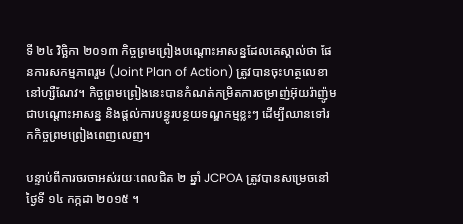ទី ២៤ វិច្ឆិកា ២០១៣ កិច្ចព្រមព្រៀងបណ្តោះអាសន្នដែលគេស្គាល់ថា ផែនការសកម្មភាពរួម (Joint Plan of Action) ត្រូវបានចុះហត្ថលេខានៅហ្សឺណែវ។ កិច្ចព្រមព្រៀងនេះបានកំណត់កម្រិតការចម្រាញ់អ៊ុយរ៉ាញ៉ូមជាបណ្តោះអាសន្ន និងផ្តល់ការបន្ធូរបន្ថយទណ្ឌកម្មខ្លះៗ ដើម្បីឈានទៅរកកិច្ចព្រមព្រៀងពេញលេញ។

បន្ទាប់ពីការចរចាអស់រយៈពេលជិត ២ ឆ្នាំ JCPOA ត្រូវបានសម្រេចនៅថ្ងៃទី ១៤ កក្កដា ២០១៥ ។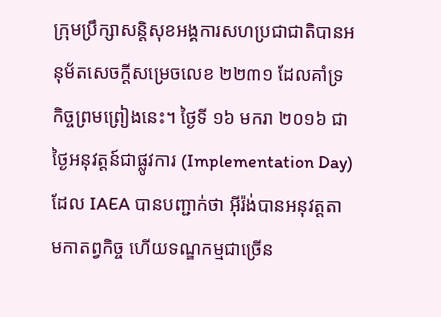ក្រុមប្រឹក្សាសន្តិសុខអង្គការសហប្រជាជាតិបានអនុម័តសេចក្តីសម្រេចលេខ ២២៣១ ដែលគាំទ្រកិច្ចព្រមព្រៀងនេះ។ ថ្ងៃទី ១៦ មករា ២០១៦ ជាថ្ងៃអនុវត្តន៍ជាផ្លូវការ (Implementation Day) ដែល IAEA បានបញ្ជាក់ថា អ៊ីរ៉ង់បានអនុវត្តតាមកាតព្វកិច្ច ហើយទណ្ឌកម្មជាច្រើន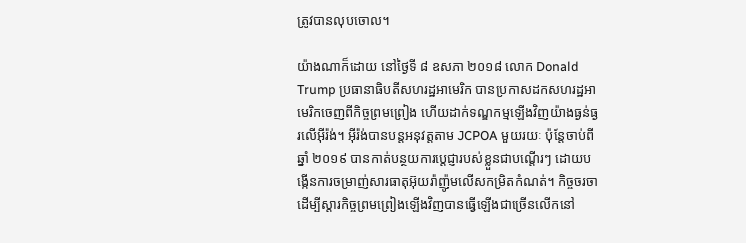ត្រូវបានលុបចោល។

យ៉ាងណាក៏ដោយ នៅថ្ងៃទី ៨ ឧសភា ២០១៨ លោក Donald Trump ប្រធានាធិបតីសហរដ្ឋអាមេរិក បានប្រកាសដកសហរដ្ឋអាមេរិកចេញពីកិច្ចព្រមព្រៀង ហើយដាក់ទណ្ឌកម្មឡើងវិញយ៉ាងធ្ងន់ធ្ងរលើអ៊ីរ៉ង់។ អ៊ីរ៉ង់បានបន្តអនុវត្តតាម JCPOA មួយរយៈ ប៉ុន្តែចាប់ពីឆ្នាំ ២០១៩ បានកាត់បន្ថយការប្ដេជ្ញារបស់ខ្លួនជាបណ្តើរៗ ដោយបង្កើនការចម្រាញ់សារធាតុអ៊ុយរ៉ាញ៉ូមលើសកម្រិតកំណត់។ កិច្ចចរចាដើម្បីស្តារកិច្ចព្រមព្រៀងឡើងវិញបានធ្វើឡើងជាច្រើនលើកនៅ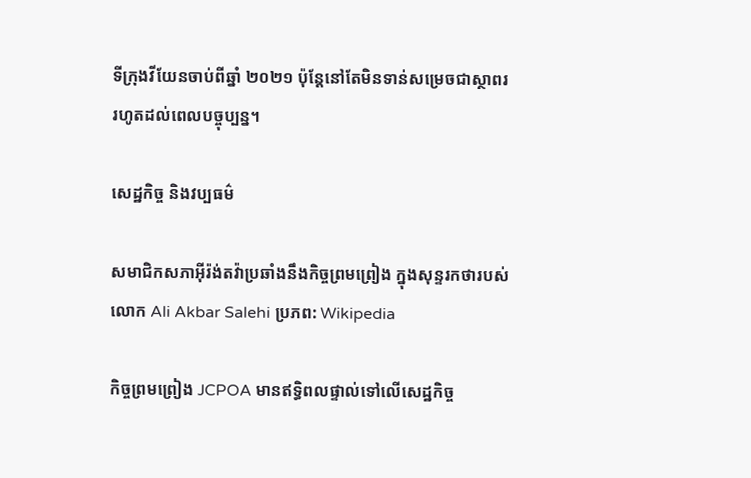ទីក្រុងវីយែនចាប់ពីឆ្នាំ ២០២១ ប៉ុន្តែនៅតែមិនទាន់សម្រេចជាស្ថាពររហូតដល់ពេលបច្ចុប្បន្ន។

សេដ្ឋកិច្ច និងវប្បធម៌

សមាជិកសភាអ៊ីរ៉ង់តវ៉ាប្រឆាំងនឹងកិច្ចព្រមព្រៀង ក្នុងសុន្ទរកថារបស់លោក Ali Akbar Salehi ប្រភព: Wikipedia

កិច្ចព្រមព្រៀង JCPOA មានឥទ្ធិពលផ្ទាល់ទៅលើសេដ្ឋកិច្ច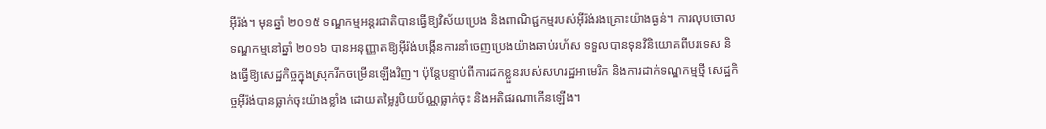អ៊ីរ៉ង់។ មុនឆ្នាំ ២០១៥ ទណ្ឌកម្មអន្តរជាតិបានធ្វើឱ្យវិស័យប្រេង និងពាណិជ្ជកម្មរបស់អ៊ីរ៉ង់រងគ្រោះយ៉ាងធ្ងន់។ ការលុបចោលទណ្ឌកម្មនៅឆ្នាំ ២០១៦ បានអនុញ្ញាតឱ្យអ៊ីរ៉ង់បង្កើនការនាំចេញប្រេងយ៉ាងឆាប់រហ័ស ទទួលបានទុនវិនិយោគពីបរទេស និងធ្វើឱ្យសេដ្ឋកិច្ចក្នុងស្រុករីកចម្រើនឡើងវិញ។ ប៉ុន្តែបន្ទាប់ពីការដកខ្លួនរបស់សហរដ្ឋអាមេរិក និងការដាក់ទណ្ឌកម្មថ្មី សេដ្ឋកិច្ចអ៊ីរ៉ង់បានធ្លាក់ចុះយ៉ាងខ្លាំង ដោយតម្លៃរូបិយប័ណ្ណធ្លាក់ចុះ និងអតិផរណាកើនឡើង។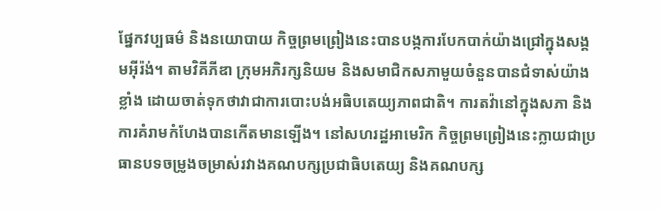ផ្នែកវប្បធម៌ និងនយោបាយ កិច្ចព្រមព្រៀងនេះបានបង្កការបែកបាក់យ៉ាងជ្រៅក្នុងសង្គមអ៊ីរ៉ង់។ តាមវិគីភីឌា ក្រុមអភិរក្សនិយម និងសមាជិកសភាមួយចំនួនបានជំទាស់យ៉ាងខ្លាំង ដោយចាត់ទុកថាវាជាការបោះបង់អធិបតេយ្យភាពជាតិ។ ការតវ៉ានៅក្នុងសភា និងការគំរាមកំហែងបានកើតមានឡើង។ នៅសហរដ្ឋអាមេរិក កិច្ចព្រមព្រៀងនេះក្លាយជាប្រធានបទចម្រូងចម្រាស់រវាងគណបក្សប្រជាធិបតេយ្យ និងគណបក្ស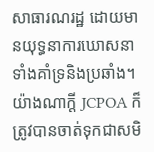សាធារណរដ្ឋ ដោយមានយុទ្ធនាការឃោសនាទាំងគាំទ្រនិងប្រឆាំង។ យ៉ាងណាក្តី JCPOA ក៏ត្រូវបានចាត់ទុកជាសមិ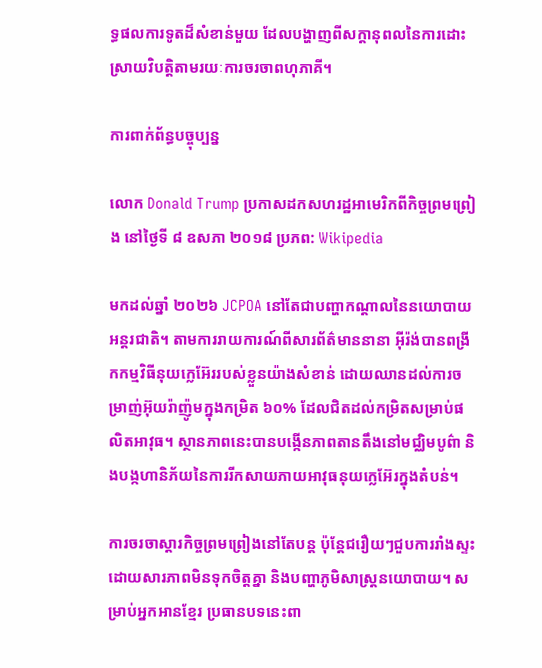ទ្ធផលការទូតដ៏សំខាន់មួយ ដែលបង្ហាញពីសក្ដានុពលនៃការដោះស្រាយវិបត្តិតាមរយៈការចរចាពហុភាគី។

ការពាក់ព័ន្ធបច្ចុប្បន្ន

លោក Donald Trump ប្រកាសដកសហរដ្ឋអាមេរិកពីកិច្ចព្រមព្រៀង នៅថ្ងៃទី ៨ ឧសភា ២០១៨ ប្រភព: Wikipedia

មកដល់ឆ្នាំ ២០២៦ JCPOA នៅតែជាបញ្ហាកណ្តាលនៃនយោបាយអន្តរជាតិ។ តាមការរាយការណ៍ពីសារព័ត៌មាននានា អ៊ីរ៉ង់បានពង្រីកកម្មវិធីនុយក្លេអ៊ែររបស់ខ្លួនយ៉ាងសំខាន់ ដោយឈានដល់ការចម្រាញ់អ៊ុយរ៉ាញ៉ូមក្នុងកម្រិត ៦០% ដែលជិតដល់កម្រិតសម្រាប់ផលិតអាវុធ។ ស្ថានភាពនេះបានបង្កើនភាពតានតឹងនៅមជ្ឈិមបូព៌ា និងបង្កហានិភ័យនៃការរីកសាយភាយអាវុធនុយក្លេអ៊ែរក្នុងតំបន់។

ការចរចាស្តារកិច្ចព្រមព្រៀងនៅតែបន្ត ប៉ុន្តែជរឿយៗជួបការរាំងស្ទះដោយសារភាពមិនទុកចិត្តគ្នា និងបញ្ហាភូមិសាស្ត្រនយោបាយ។ សម្រាប់អ្នកអានខ្មែរ ប្រធានបទនេះពា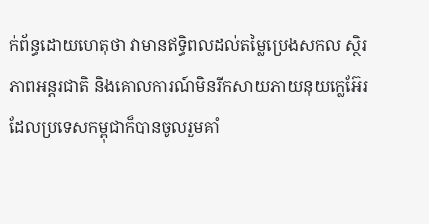ក់ព័ន្ធដោយហេតុថា វាមានឥទ្ធិពលដល់តម្លៃប្រេងសកល ស្ថិរភាពអន្តរជាតិ និងគោលការណ៍មិនរីកសាយភាយនុយក្លេអ៊ែរ ដែលប្រទេសកម្ពុជាក៏បានចូលរួមគាំ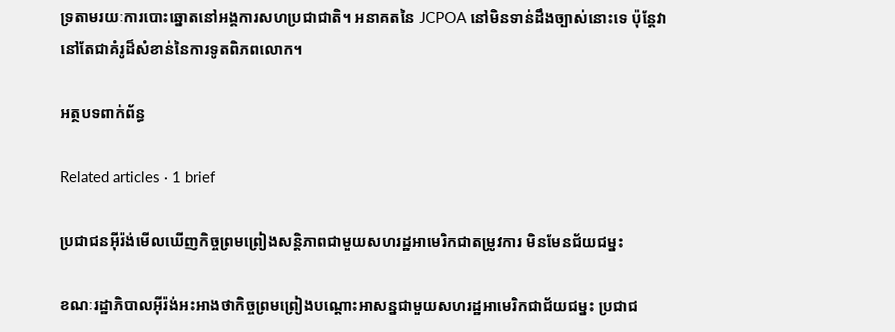ទ្រតាមរយៈការបោះឆ្នោតនៅអង្គការសហប្រជាជាតិ។ អនាគតនៃ JCPOA នៅមិនទាន់ដឹងច្បាស់នោះទេ ប៉ុន្តែវានៅតែជាគំរូដ៏សំខាន់នៃការទូតពិភពលោក។

អត្ថបទពាក់ព័ន្ធ

Related articles · 1 brief

ប្រជាជនអ៊ីរ៉ង់មើលឃើញកិច្ចព្រមព្រៀងសន្តិភាពជាមួយសហរដ្ឋអាមេរិកជាតម្រូវការ មិនមែនជ័យជម្នះ

ខណៈរដ្ឋាភិបាលអ៊ីរ៉ង់អះអាងថាកិច្ចព្រមព្រៀងបណ្តោះអាសន្នជាមួយសហរដ្ឋអាមេរិកជាជ័យជម្នះ ប្រជាជ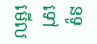នទូទៅមើល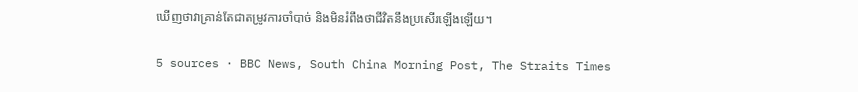ឃើញថាវាគ្រាន់តែជាតម្រូវការចាំបាច់ និងមិនរំពឹងថាជីវិតនឹងប្រសើរឡើងឡើយ។

5 sources · BBC News, South China Morning Post, The Straits Times